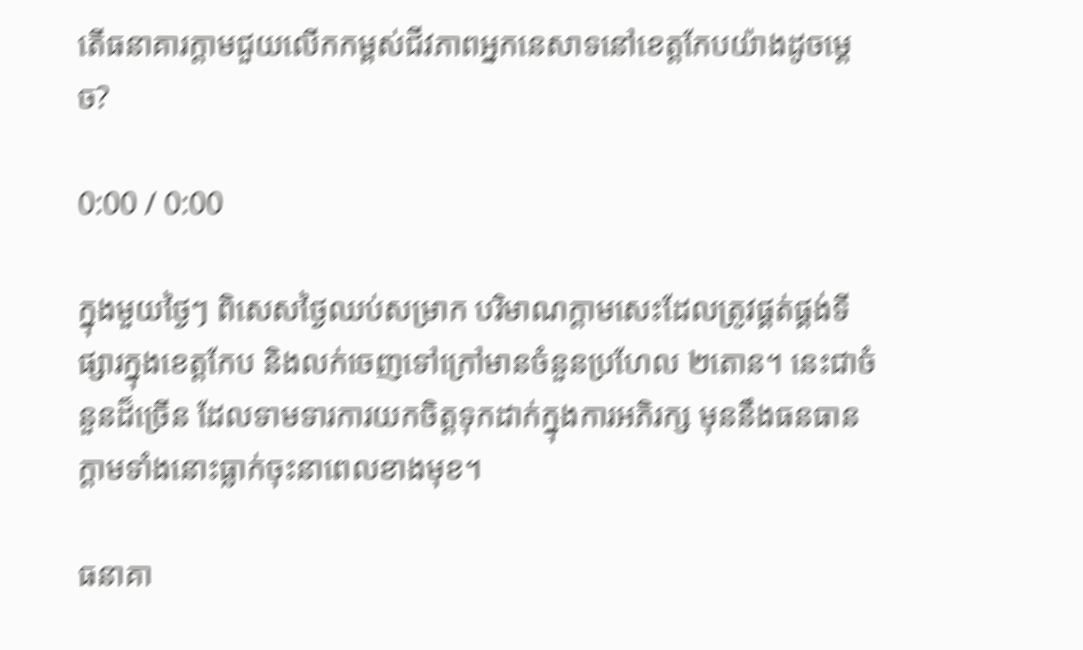តើធនាគារក្តាមជួយលើកកម្ពស់ជីវភាពអ្នកនេសាទនៅខេត្តកែបយ៉ាងដូចម្តេច?

0:00 / 0:00

ក្នុងមួយថ្ងៃៗ ពិសេសថ្ងៃឈប់សម្រាក បរិមាណក្តាមសេះដែលត្រូវផ្គត់ផ្គង់ទីផ្សារក្នុងខេត្តកែប និងលក់ចេញទៅក្រៅមានចំនួនប្រហែល ២តោន។ នេះជាចំនួនដ៏ច្រើន ដែលទាមទារការយកចិត្តទុកដាក់ក្នុងការអភិរក្ស មុននឹងធនធានក្តាមទាំងនោះធ្លាក់ចុះនាពេលខាងមុខ។

ធនាគា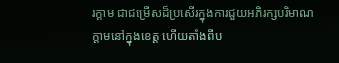រក្តាម ជាជម្រើសដ៏ប្រសើរក្នុងការជួយអភិរក្សបរិមាណក្តាមនៅក្នុងខេត្ត ហើយតាំងពីប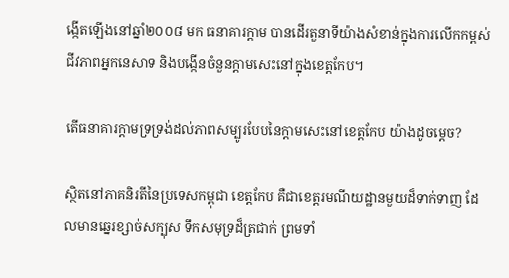ង្កើតឡើងនៅឆ្នាំ២០០៨ មក ធនាគារក្តាម បានដើរតួនាទីយ៉ាងសំខាន់ក្នុងការលើកកម្ពស់ជីវភាពអ្នកនេសាទ និងបង្កើនចំនួនក្តាមសេះនៅក្នុងខេត្តកែប។

តើធនាគារក្តាមទ្រទ្រង់ដល់ភាពសម្បូរបែបនៃក្តាមសេះនៅខេត្តកែប យ៉ាងដូចម្តេច?

ស្ថិតនៅភាគនិរតីនៃប្រទេសកម្ពុជា ខេត្តកែប គឺជាខេត្តរមណីយដ្ឋានមួយដ៏ទាក់ទាញ ដែលមានឆ្នេរខ្សាច់សក្បុស ទឹកសមុទ្រដ៏ត្រជាក់ ព្រមទាំ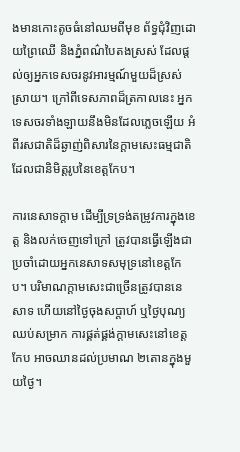ងមានកោះតូចធំនៅឈមពីមុខ ព័ទ្ធជុំវិញដោយព្រៃឈើ និងភ្នំពណ៌បៃតងស្រស់ ដែលផ្តល់ឲ្យអ្នកទេសចរនូវអារម្មណ៍មួយដ៏ស្រស់ស្រាយ។ ក្រៅពីទេសភាពដ៏ត្រកាលនេះ អ្នកទេសចរទាំងឡាយនឹងមិនដែលភ្លេចឡើយ អំពីរសជាតិដ៏ឆ្ងាញ់ពិសារនៃក្តាមសេះធម្មជាតិ ដែលជានិមិត្តរូបនៃខេត្តកែប។

ការនេសាទក្តាម ដើម្បីទ្រទ្រង់តម្រូវការក្នុងខេត្ត និងលក់ចេញទៅក្រៅ ត្រូវបានធ្វើឡើងជាប្រចាំដោយអ្នកនេសាទសមុទ្រនៅខេត្តកែប។ បរិមាណក្តាមសេះជាច្រើនត្រូវបាននេសាទ ហើយនៅថ្ងៃចុងសប្ដាហ៍ ឬថ្ងៃបុណ្យឈប់សម្រាក ការផ្គត់ផ្គង់ក្តាមសេះនៅខេត្តកែប អាចឈានដល់ប្រមាណ ២តោនក្នុងមួយថ្ងៃ។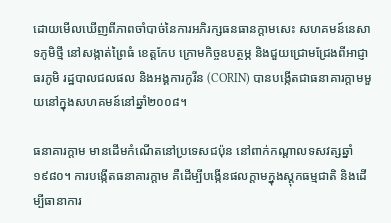ដោយមើលឃើញពីភាពចាំបាច់នៃការអភិរក្សធនធានក្តាមសេះ សហគមន៍នេសាទភូមិថ្មី នៅសង្កាត់ព្រៃធំ ខេត្តកែប ក្រោមកិច្ចឧបត្ថម្ភ និងជួយជ្រោមជ្រែងពីអាជ្ញាធរភូមិ រដ្ឋបាលជលផល និងអង្គការកូរីន (CORIN) បានបង្កើតជាធនាគារក្តាមមួយនៅក្នុងសហគមន៍នៅឆ្នាំ២០០៨។

ធនាគារក្តាម មានដើមកំណើតនៅប្រទេសជប៉ុន នៅពាក់កណ្ដាលទសវត្សឆ្នាំ១៩៨០។ ការបង្កើតធនាគារក្តាម គឺដើម្បីបង្កើនផលក្តាមក្នុងស្តុកធម្មជាតិ និងដើម្បីធានាការ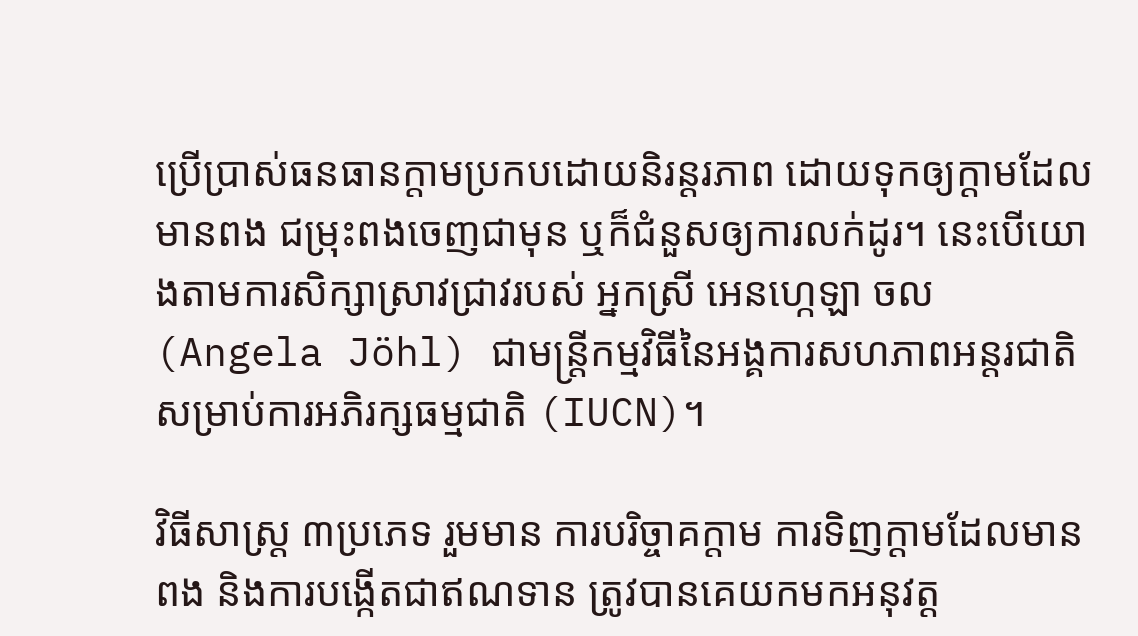ប្រើប្រាស់ធនធានក្តាមប្រកបដោយនិរន្តរភាព ដោយទុកឲ្យក្តាមដែលមានពង ជម្រុះពងចេញជាមុន ឬក៏ជំនួសឲ្យការលក់ដូរ។ នេះបើយោងតាមការសិក្សាស្រាវជ្រាវរបស់ អ្នកស្រី អេនហ្កេឡា ចល (Angela Jöhl) ជាមន្ត្រីកម្មវិធីនៃអង្គការសហភាពអន្តរជាតិសម្រាប់ការអភិរក្សធម្មជាតិ (IUCN)។

វិធីសាស្ត្រ ៣ប្រភេទ រួមមាន ការបរិច្ចាគក្តាម ការទិញក្តាមដែលមានពង និងការបង្កើតជាឥណទាន ត្រូវបានគេយកមកអនុវត្ត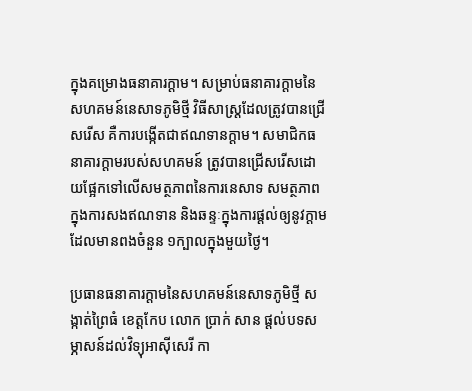ក្នុងគម្រោងធនាគារក្តាម។ សម្រាប់ធនាគារក្តាមនៃសហគមន៍នេសាទភូមិថ្មី វិធីសាស្ត្រដែលត្រូវបានជ្រើសរើស គឺការបង្កើតជាឥណទានក្តាម។ សមាជិកធនាគារក្តាមរបស់សហគមន៍ ត្រូវបានជ្រើសរើសដោយផ្អែកទៅលើសមត្ថភាពនៃការនេសាទ សមត្ថភាពក្នុងការសងឥណទាន និងឆន្ទៈក្នុងការផ្តល់ឲ្យនូវក្តាមដែលមានពងចំនួន ១ក្បាលក្នុងមួយថ្ងៃ។

ប្រធានធនាគារក្តាមនៃសហគមន៍នេសាទភូមិថ្មី សង្កាត់ព្រៃធំ ខេត្តកែប លោក ប្រាក់ សាន ផ្ដល់បទសម្ភាសន៍ដល់វិទ្យុអាស៊ីសេរី កា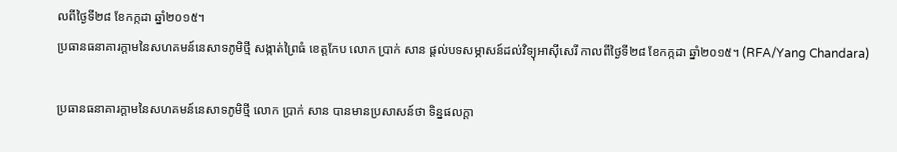លពីថ្ងៃទី២៨ ខែកក្កដា ឆ្នាំ២០១៥។
ប្រធានធនាគារក្តាមនៃសហគមន៍នេសាទភូមិថ្មី សង្កាត់ព្រៃធំ ខេត្តកែប លោក ប្រាក់ សាន ផ្ដល់បទសម្ភាសន៍ដល់វិទ្យុអាស៊ីសេរី កាលពីថ្ងៃទី២៨ ខែកក្កដា ឆ្នាំ២០១៥។ (RFA/Yang Chandara)

ប្រធានធនាគារក្តាមនៃសហគមន៍នេសាទភូមិថ្មី លោក ប្រាក់ សាន បានមានប្រសាសន៍ថា ទិន្នផលក្តា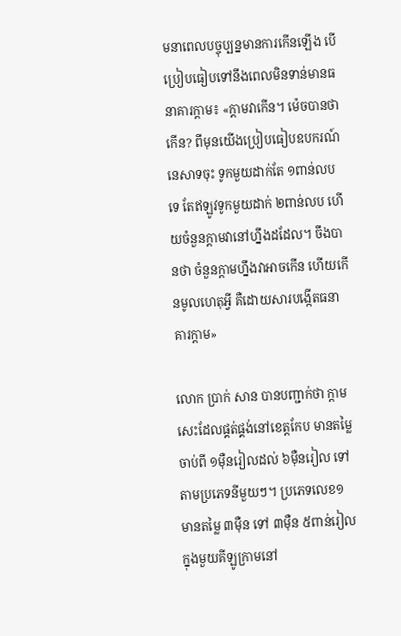មនាពេលបច្ចុប្បន្នមានការកើនឡើង បើប្រៀបធៀបទៅនឹងពេលមិនទាន់មានធនាគារក្តាម៖ «ក្តាមវាកើន។ ម៉េចបានថាកើន? ពីមុនយើងប្រៀបធៀបឧបករណ៍នេសាទចុះ ទូកមួយដាក់តែ ១ពាន់លបទេ តែឥឡូវទូកមួយដាក់ ២ពាន់លប ហើយចំនួនក្តាមវានៅហ្នឹងដដែល។ ចឹងបានថា ចំនួនក្តាមហ្នឹងវាអាចកើន ហើយកើនមូលហេតុអ្វី គឺដោយសារបង្កើតធនាគារក្តាម»

លោក ប្រាក់ សាន បានបញ្ជាក់ថា ក្តាមសេះដែលផ្គត់ផ្គង់នៅខេត្តកែប មានតម្លៃចាប់ពី ១ម៉ឺនរៀលដល់ ៦ម៉ឺនរៀល ទៅតាមប្រភេទនីមួយៗ។ ប្រភេទលេខ១ មានតម្លៃ ៣ម៉ឺន ទៅ ៣ម៉ឺន ៥ពាន់រៀលក្នុងមួយគីឡូក្រាមនៅ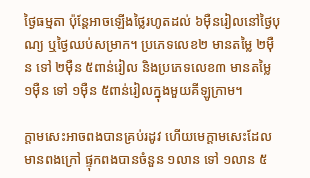ថ្ងៃធម្មតា ប៉ុន្តែអាចឡើងថ្លៃរហូតដល់ ៦ម៉ឺនរៀលនៅថ្ងៃបុណ្យ ឬថ្ងៃឈប់សម្រាក។ ប្រភេទលេខ២ មានតម្លៃ ២ម៉ឺន ទៅ ២ម៉ឺន ៥ពាន់រៀល និងប្រភេទលេខ៣ មានតម្លៃ ១ម៉ឺន ទៅ ១ម៉ឺន ៥ពាន់រៀលក្នុងមួយគីឡូក្រាម។

ក្តាមសេះអាចពងបានគ្រប់រដូវ ហើយមេក្តាមសេះដែលមានពងក្រៅ ផ្ទុកពងបានចំនួន ១លាន ទៅ ១លាន ៥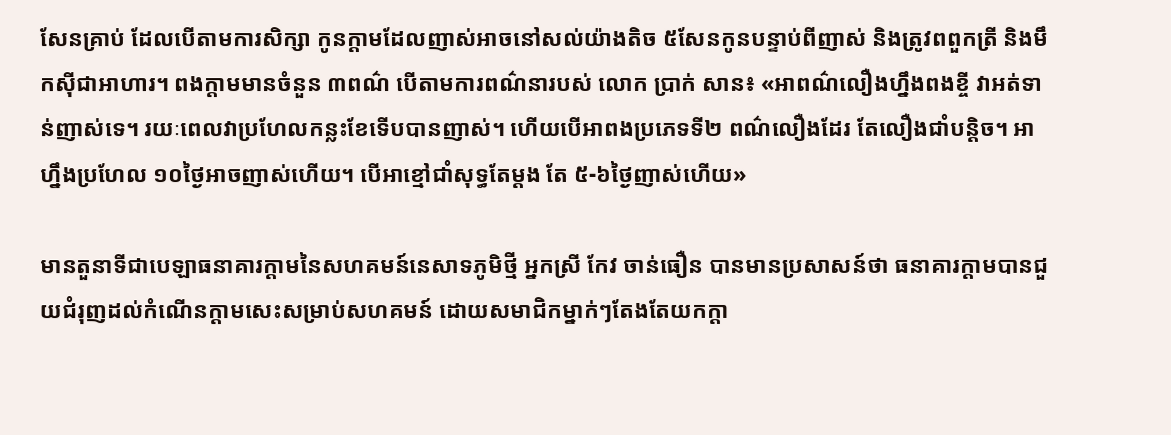សែនគ្រាប់ ដែលបើតាមការសិក្សា កូនក្តាមដែលញាស់អាចនៅសល់យ៉ាងតិច ៥សែនកូនបន្ទាប់ពីញាស់ និងត្រូវពពួកត្រី និងមឹកស៊ីជាអាហារ។ ពងក្តាមមានចំនួន ៣ពណ៌ បើតាមការពណ៌នារបស់ លោក ប្រាក់ សាន៖ «អាពណ៌លឿងហ្នឹងពងខ្ចី វាអត់ទាន់ញាស់ទេ។ រយៈពេលវាប្រហែលកន្លះខែទើបបានញាស់។ ហើយបើអាពងប្រភេទទី២ ពណ៌លឿងដែរ តែលឿងជាំបន្តិច។ អាហ្នឹងប្រហែល ១០ថ្ងៃអាចញាស់ហើយ។ បើអាខ្មៅជាំសុទ្ធតែម្តង តែ ៥-៦ថ្ងៃញាស់ហើយ»

មានតួនាទីជាបេឡាធនាគារក្តាមនៃសហគមន៍នេសាទភូមិថ្មី អ្នកស្រី កែវ ចាន់ធឿន បានមានប្រសាសន៍ថា ធនាគារក្តាមបានជួយជំរុញដល់កំណើនក្តាមសេះសម្រាប់សហគមន៍ ដោយសមាជិកម្នាក់ៗតែងតែយកក្តា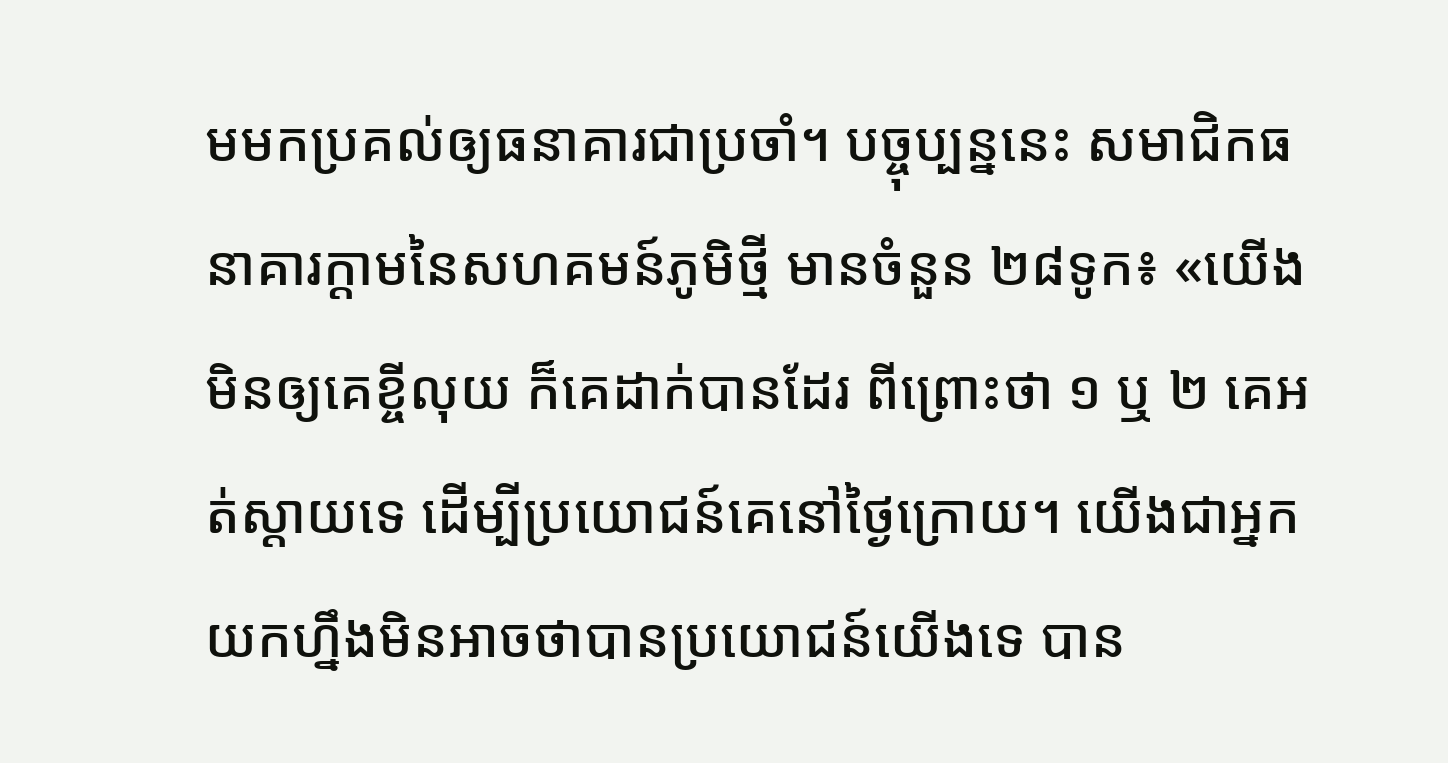មមកប្រគល់ឲ្យធនាគារជាប្រចាំ។ បច្ចុប្បន្ននេះ សមាជិកធនាគារក្តាមនៃសហគមន៍ភូមិថ្មី មានចំនួន ២៨ទូក៖ «យើងមិនឲ្យគេខ្ចីលុយ ក៏គេដាក់បានដែរ ពីព្រោះថា ១ ឬ ២ គេអត់ស្ដាយទេ ដើម្បីប្រយោជន៍គេនៅថ្ងៃក្រោយ។ យើងជាអ្នកយកហ្នឹងមិនអាចថាបានប្រយោជន៍យើងទេ បាន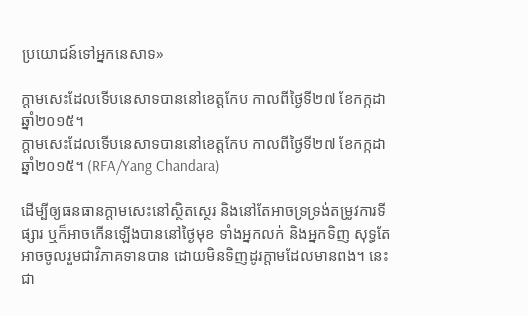ប្រយោជន៍ទៅអ្នកនេសាទ»

ក្តាមសេះដែលទើបនេសាទបាននៅខេត្តកែប កាលពីថ្ងៃទី២៧ ខែកក្កដា ឆ្នាំ២០១៥។
ក្តាមសេះដែលទើបនេសាទបាននៅខេត្តកែប កាលពីថ្ងៃទី២៧ ខែកក្កដា ឆ្នាំ២០១៥។ (RFA/Yang Chandara)

ដើម្បីឲ្យធនធានក្តាមសេះនៅស្ថិតស្ថេរ និងនៅតែអាចទ្រទ្រង់តម្រូវការទីផ្សារ ឬក៏អាចកើនឡើងបាននៅថ្ងៃមុខ ទាំងអ្នកលក់ និងអ្នកទិញ សុទ្ធតែអាចចូលរួមជាវិភាគទានបាន ដោយមិនទិញដូរក្តាមដែលមានពង។ នេះជា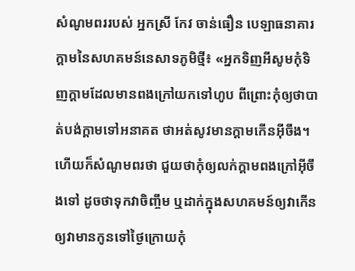សំណូមពររបស់ អ្នកស្រី កែវ ចាន់ធឿន បេឡាធនាគារក្តាមនៃសហគមន៍នេសាទភូមិថ្មី៖ «អ្នកទិញអីសូមកុំទិញក្តាមដែលមានពងក្រៅយកទៅហូប ពីព្រោះកុំឲ្យថាបាត់បង់ក្តាមទៅអនាគត ថាអត់សូវមានក្តាមកើនអ៊ីចឹង។ ហើយក៏សំណូមពរថា ជួយថាកុំឲ្យលក់ក្តាមពងក្រៅអ៊ីចឹងទៅ ដូចថាទុកវាចិញ្ចឹម ឬដាក់ក្នុងសហគមន៍ឲ្យវាកើន ឲ្យវាមានកូនទៅថ្ងៃក្រោយកុំ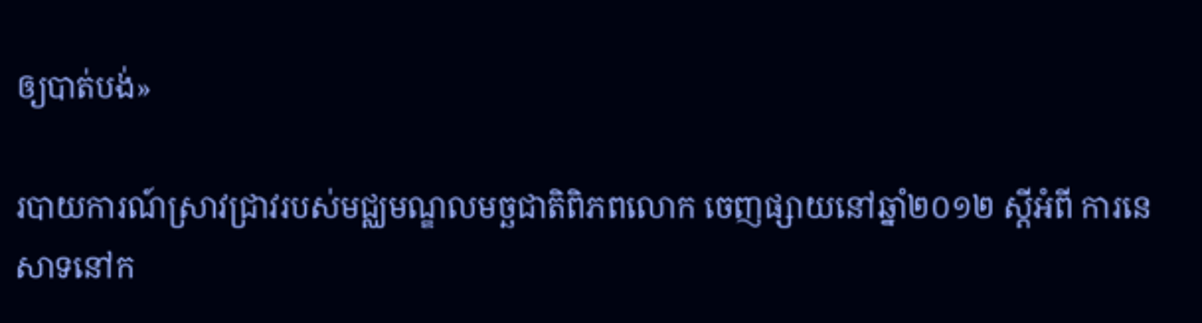ឲ្យបាត់បង់»

របាយការណ៍ស្រាវជ្រាវរបស់មជ្ឈមណ្ឌលមច្ឆជាតិពិភពលោក ចេញផ្សាយនៅឆ្នាំ២០១២ ស្តីអំពី ការនេសាទនៅក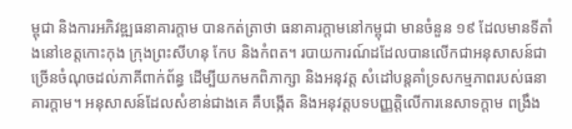ម្ពុជា និងការអភិវឌ្ឍធនាគារក្តាម បានកត់ត្រាថា ធនាគារក្តាមនៅកម្ពុជា មានចំនួន ១៩ ដែលមានទីតាំងនៅខេត្តកោះកុង ក្រុងព្រះសីហនុ កែប និងកំពត។ របាយការណ៍ដដែលបានលើកជាអនុសាសន៍ជាច្រើនចំណុចដល់ភាគីពាក់ព័ន្ធ ដើម្បីយកមកពិភាក្សា និងអនុវត្ត សំដៅបន្តគាំទ្រសកម្មភាពរបស់ធនាគារក្តាម។ អនុសាសន៍ដែលសំខាន់ជាងគេ គឺបង្កើត និងអនុវត្តបទបញ្ញត្តិលើការនេសាទក្តាម ពង្រឹង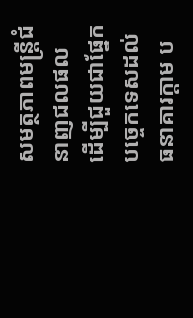សមត្ថភាពមន្ត្រីជំនាញជលផល ដើម្បីជួយជាផ្នែកបច្ចេកទេសដល់ធនាគារក្តាម ប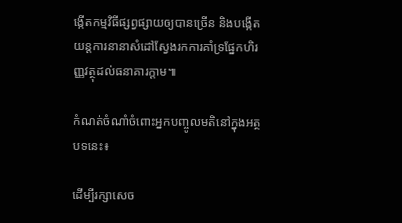ង្កើតកម្មវិធីផ្សព្វផ្សាយឲ្យបានច្រើន និងបង្កើតយន្តការនានាសំដៅស្វែងរកការគាំទ្រផ្នែកហិរញ្ញវត្ថុដល់ធនាគារក្តាម៕

កំណត់ចំណាំចំពោះអ្នកបញ្ចូលមតិនៅក្នុងអត្ថបទនេះ៖

ដើម្បីរក្សាសេច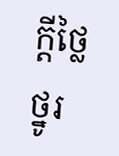ក្ដីថ្លៃថ្នូរ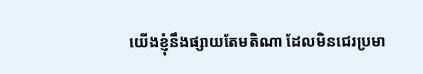យើងខ្ញុំនឹងផ្សាយតែមតិណា ដែលមិនជេរប្រមា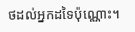ថដល់អ្នកដទៃប៉ុណ្ណោះ។